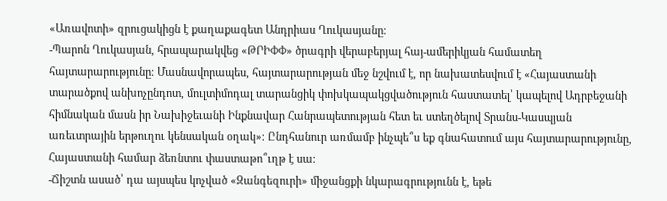«Առավոտի» զրուցակիցն է քաղաքագետ Անդրիաս Ղուկասյանը։
-Պարոն Ղուկասյան, հրապարակվեց «ԹՐԻՓՓ» ծրագրի վերաբերյալ հայ-ամերիկյան համատեղ հայտարարությունը։ Մասնավորապես, հայտարարության մեջ նշվում է, որ նախատեսվում է «Հայաստանի տարածքով անխոչընդոտ, մուլտիմոդալ տարանցիկ փոխկապակցվածություն հաստատել՝ կապելով Ադրբեջանի հիմնական մասն իր Նախիջեւանի Ինքնավար Հանրապետության հետ եւ ստեղծելով Տրանս-Կասպյան առեւտրային երթուղու կենսական օղակ»։ Ընդհանուր առմամբ ինչպե՞ս եք գնահատում այս հայտարարությունը, Հայաստանի համար ձեռնտու փաստաթո՞ւղթ է սա։
-Ճիշտն ասած՝ դա այսպես կոչված «Զանգեզուրի» միջանցքի նկարագրությունն է, եթե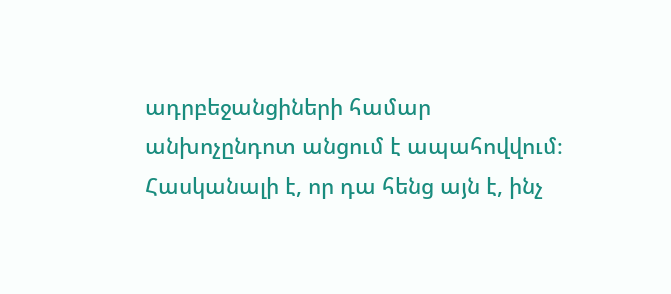ադրբեջանցիների համար անխոչընդոտ անցում է ապահովվում։ Հասկանալի է, որ դա հենց այն է, ինչ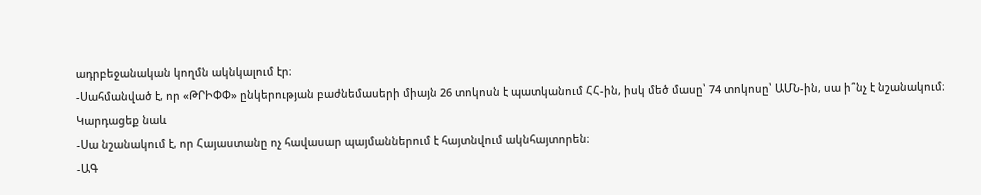ադրբեջանական կողմն ակնկալում էր։
-Սահմանված է, որ «ԹՐԻՓՓ» ընկերության բաժնեմասերի միայն 26 տոկոսն է պատկանում ՀՀ-ին, իսկ մեծ մասը՝ 74 տոկոսը՝ ԱՄՆ-ին, սա ի՞նչ է նշանակում։
Կարդացեք նաև
-Սա նշանակում է, որ Հայաստանը ոչ հավասար պայմաններում է հայտնվում ակնհայտորեն։
-ԱԳ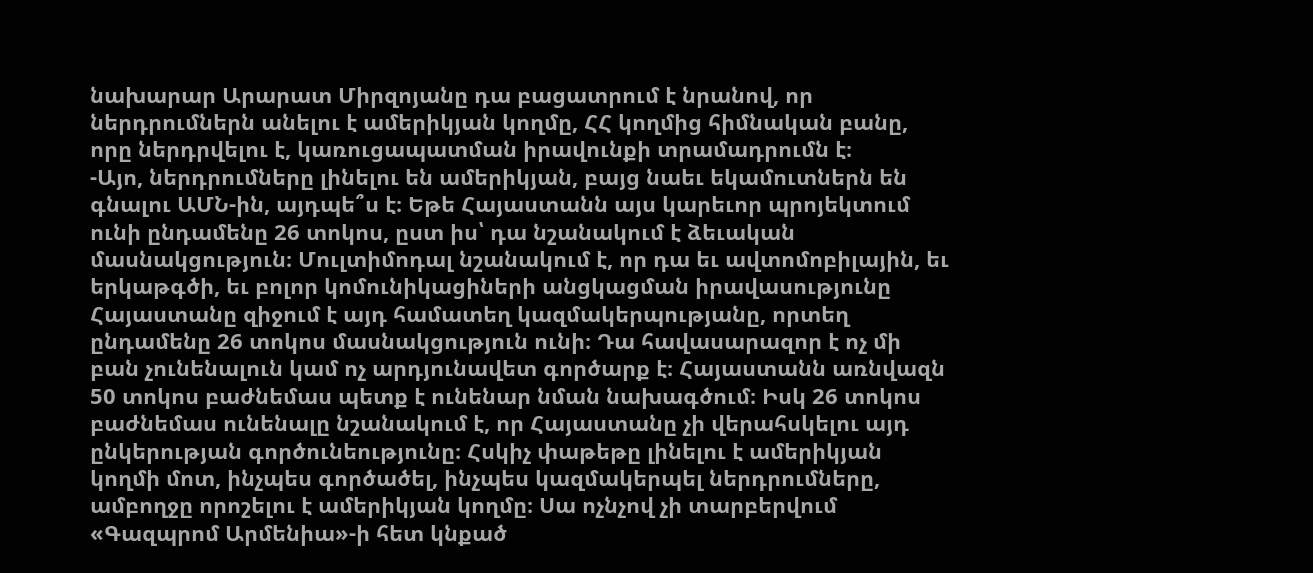նախարար Արարատ Միրզոյանը դա բացատրում է նրանով, որ ներդրումներն անելու է ամերիկյան կողմը, ՀՀ կողմից հիմնական բանը, որը ներդրվելու է, կառուցապատման իրավունքի տրամադրումն է։
-Այո, ներդրումները լինելու են ամերիկյան, բայց նաեւ եկամուտներն են գնալու ԱՄՆ-ին, այդպե՞ս է։ Եթե Հայաստանն այս կարեւոր պրոյեկտում ունի ընդամենը 26 տոկոս, ըստ իս՝ դա նշանակում է ձեւական մասնակցություն։ Մուլտիմոդալ նշանակում է, որ դա եւ ավտոմոբիլային, եւ երկաթգծի, եւ բոլոր կոմունիկացիների անցկացման իրավասությունը Հայաստանը զիջում է այդ համատեղ կազմակերպությանը, որտեղ ընդամենը 26 տոկոս մասնակցություն ունի։ Դա հավասարազոր է ոչ մի բան չունենալուն կամ ոչ արդյունավետ գործարք է։ Հայաստանն առնվազն 50 տոկոս բաժնեմաս պետք է ունենար նման նախագծում։ Իսկ 26 տոկոս բաժնեմաս ունենալը նշանակում է, որ Հայաստանը չի վերահսկելու այդ ընկերության գործունեությունը։ Հսկիչ փաթեթը լինելու է ամերիկյան կողմի մոտ, ինչպես գործածել, ինչպես կազմակերպել ներդրումները, ամբողջը որոշելու է ամերիկյան կողմը։ Սա ոչնչով չի տարբերվում «Գազպրոմ Արմենիա»-ի հետ կնքած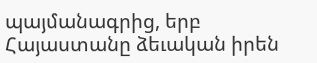պայմանագրից, երբ Հայաստանը ձեւական իրեն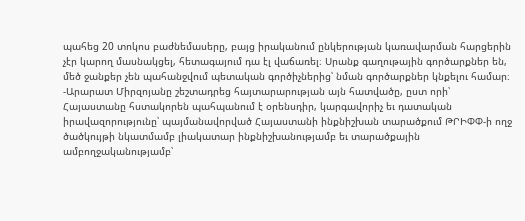պահեց 20 տոկոս բաժնեմասերը, բայց իրականում ընկերության կառավարման հարցերին չէր կարող մասնակցել, հետագայում դա էլ վաճառել։ Սրանք գաղութային գործարքներ են, մեծ ջանքեր չեն պահանջվում պետական գործիչներից՝ նման գործարքներ կնքելու համար։
-Արարատ Միրզոյանը շեշտադրեց հայտարարության այն հատվածը, ըստ որի՝ Հայաստանը հստակորեն պահպանում է օրենսդիր, կարգավորիչ եւ դատական իրավազորությունը՝ պայմանավորված Հայաստանի ինքնիշխան տարածքում ԹՐԻՓՓ-ի ողջ ծածկույթի նկատմամբ լիակատար ինքնիշխանությամբ եւ տարածքային ամբողջականությամբ՝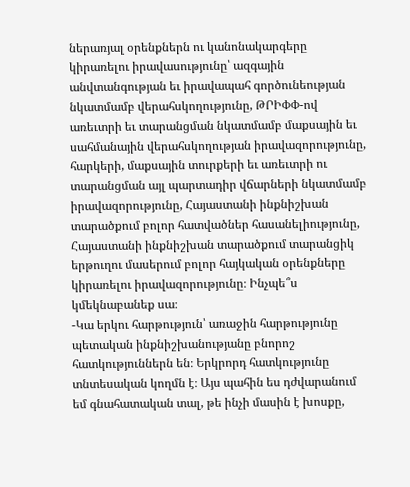ներառյալ օրենքներն ու կանոնակարգերը կիրառելու իրավասությունը՝ ազգային անվտանգության եւ իրավապահ գործունեության նկատմամբ վերահսկողությունը, ԹՐԻՓՓ-ով առեւտրի եւ տարանցման նկատմամբ մաքսային եւ սահմանային վերահսկողության իրավազորությունը, հարկերի, մաքսային տուրքերի եւ առեւտրի ու տարանցման այլ պարտադիր վճարների նկատմամբ իրավազորությունը, Հայաստանի ինքնիշխան տարածքում բոլոր հատվածներ հասանելիությունը, Հայաստանի ինքնիշխան տարածքում տարանցիկ երթուղու մասերում բոլոր հայկական օրենքները կիրառելու իրավազորությունը։ Ինչպե՞ս կմեկնաբանեք սա։
-Կա երկու հարթություն՝ առաջին հարթությունը պետական ինքնիշխանությանը բնորոշ հատկություններն են։ Երկրորդ հատկությունը տնտեսական կողմն է։ Այս պահին ես դժվարանում եմ գնահատական տալ, թե ինչի մասին է խոսքը,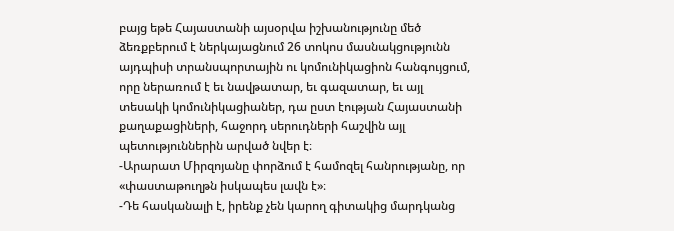բայց եթե Հայաստանի այսօրվա իշխանությունը մեծ ձեռքբերում է ներկայացնում 26 տոկոս մասնակցությունն այդպիսի տրանսպորտային ու կոմունիկացիոն հանգույցում, որը ներառում է եւ նավթատար, եւ գազատար, եւ այլ տեսակի կոմունիկացիաներ, դա ըստ էության Հայաստանի քաղաքացիների, հաջորդ սերուդների հաշվին այլ պետություններին արված նվեր է։
-Արարատ Միրզոյանը փորձում է համոզել հանրությանը, որ «փաստաթուղթն իսկապես լավն է»։
-Դե հասկանալի է, իրենք չեն կարող գիտակից մարդկանց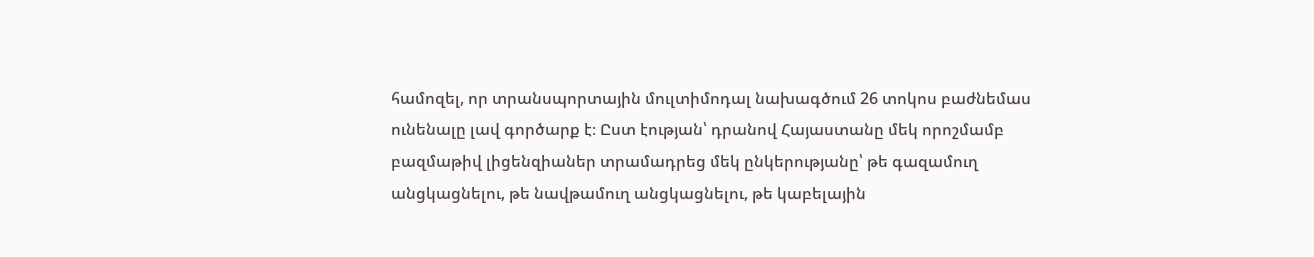համոզել, որ տրանսպորտային մուլտիմոդալ նախագծում 26 տոկոս բաժնեմաս ունենալը լավ գործարք է։ Ըստ էության՝ դրանով Հայաստանը մեկ որոշմամբ բազմաթիվ լիցենզիաներ տրամադրեց մեկ ընկերությանը՝ թե գազամուղ անցկացնելու, թե նավթամուղ անցկացնելու, թե կաբելային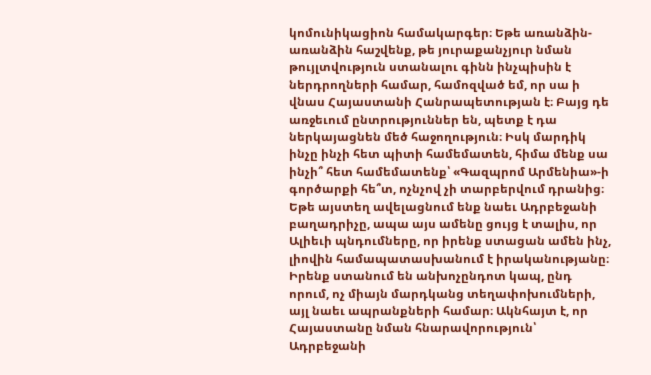կոմունիկացիոն համակարգեր։ Եթե առանձին-առանձին հաշվենք, թե յուրաքանչյուր նման թույլտվություն ստանալու գինն ինչպիսին է ներդրողների համար, համոզված եմ, որ սա ի վնաս Հայաստանի Հանրապետության է։ Բայց դե առջեւում ընտրություններ են, պետք է դա ներկայացնեն մեծ հաջողություն։ Իսկ մարդիկ ինչը ինչի հետ պիտի համեմատեն, հիմա մենք սա ինչի՞ հետ համեմատենք՝ «Գազպրոմ Արմենիա»-ի գործարքի հե՞տ, ոչնչով չի տարբերվում դրանից։ Եթե այստեղ ավելացնում ենք նաեւ Ադրբեջանի բաղադրիչը, ապա այս ամենը ցույց է տալիս, որ Ալիեւի պնդումները, որ իրենք ստացան ամեն ինչ, լիովին համապատասխանում է իրականությանը։ Իրենք ստանում են անխոչընդոտ կապ, ընդ որում, ոչ միայն մարդկանց տեղափոխումների, այլ նաեւ ապրանքների համար։ Ակնհայտ է, որ Հայաստանը նման հնարավորություն՝ Ադրբեջանի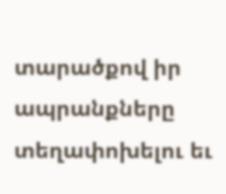տարածքով իր ապրանքները տեղափոխելու եւ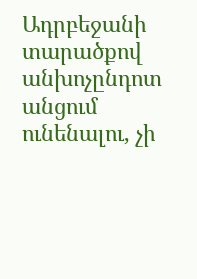Ադրբեջանի տարածքով անխոչընդոտ անցում ունենալու, չի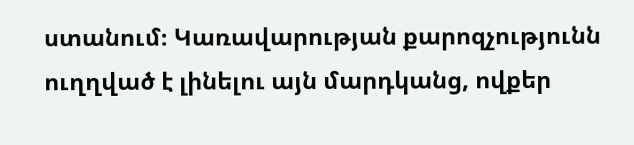ստանում։ Կառավարության քարոզչությունն ուղղված է լինելու այն մարդկանց, ովքեր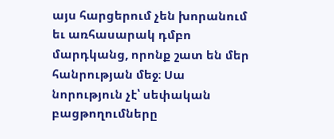այս հարցերում չեն խորանում եւ առհասարակ դմբո մարդկանց, որոնք շատ են մեր հանրության մեջ։ Սա նորություն չէ՝ սեփական բացթողումները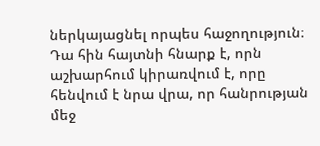ներկայացնել որպես հաջողություն։ Դա հին հայտնի հնարք է, որն աշխարհում կիրառվում է, որը հենվում է նրա վրա, որ հանրության մեջ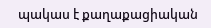պակաս է քաղաքացիական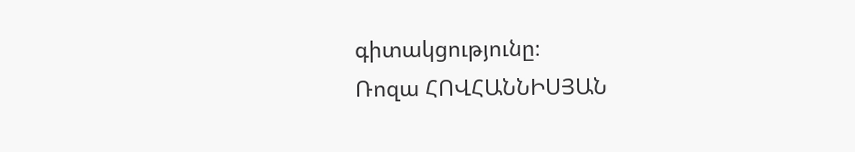գիտակցությունը։
Ռոզա ՀՈՎՀԱՆՆԻՍՅԱՆ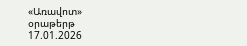«Առավոտ» օրաթերթ
17.01.2026